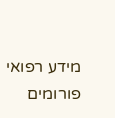מידע רפואי
פורומים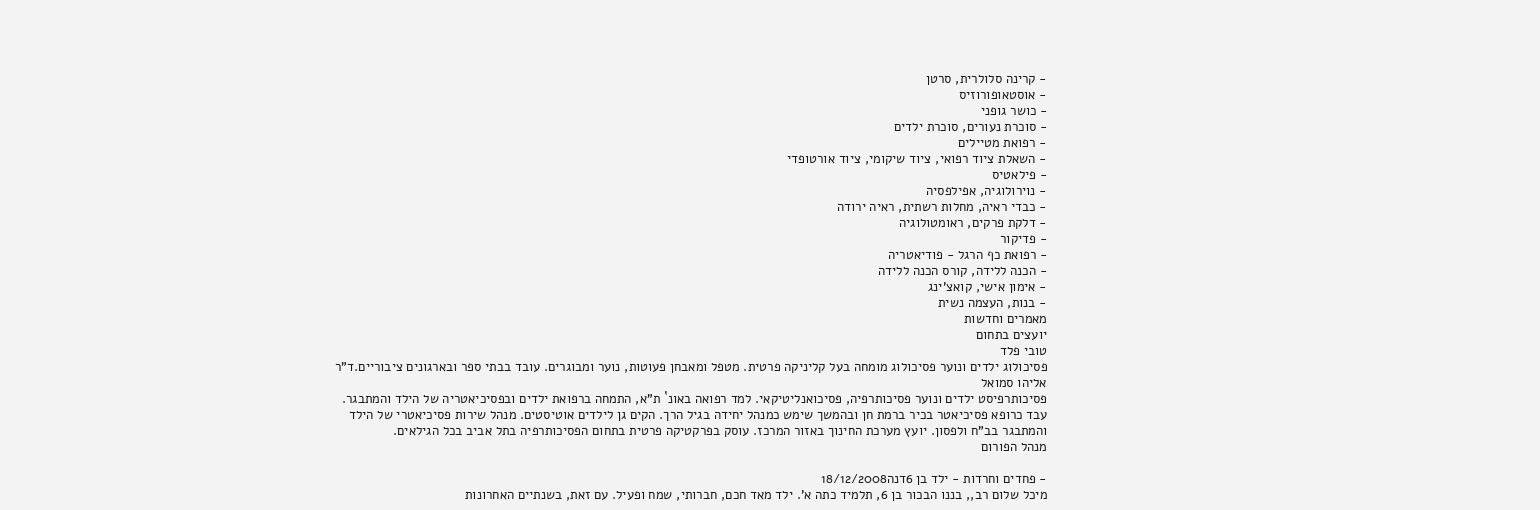- קרינה סלולרית, סרטן
- אוסטאופורוזיס
- כושר גופני
- סוכרת נעורים, סוכרת ילדים
- רפואת מטיילים
- השאלת ציוד רפואי, ציוד שיקומי, ציוד אורטופדי
- פילאטיס
- נוירולוגיה, אפילפסיה
- כבדי ראיה, מחלות רשתית, ראיה ירודה
- דלקת פרקים, ראומטולוגיה
- פדיקור
- רפואת כף הרגל - פודיאטריה
- הכנה ללידה, קורס הכנה ללידה
- אימון אישי, קואצ'ינג
- בנות, העצמה נשית
מאמרים וחדשות
יועצים בתחום
טובי פלד
פסיכולוג ילדים ונוער פסיכולוג מומחה בעל קליניקה פרטית. מטפל ומאבחן פעוטות, נוער ומבוגרים. עובד בבתי ספר ובארגונים ציבוריים.ד"ר אליהו סמואל
פסיכותרפיסט ילדים ונוער פסיכותרפיה, פסיכואנליטיקאי. למד רפואה באונ` ת"א, התמחה ברפואת ילדים ובפסיכיאטריה של הילד והמתבגר. עבד כרופא פסיכיאטר בכיר ברמת חן ובהמשך שימש כמנהל יחידה בגיל הרך. הקים גן לילדים אוטיסטים. מנהל שירות פסיכיאטרי של הילד והמתבגר בב"ח ולפסון. יועץ מערכת החינוך באזור המרכז. עוסק בפרקטיקה פרטית בתחום הפסיכותרפיה בתל אביב בכל הגילאים.
מנהל הפורום

- פחדים וחרדות - ילד בן 6דנה18/12/2008
מיכל שלום רב,, בננו הבכור בן 6, תלמיד כתה א'. ילד מאד חכם, חברותי, שמח ופעיל. עם זאת, בשנתיים האחרונות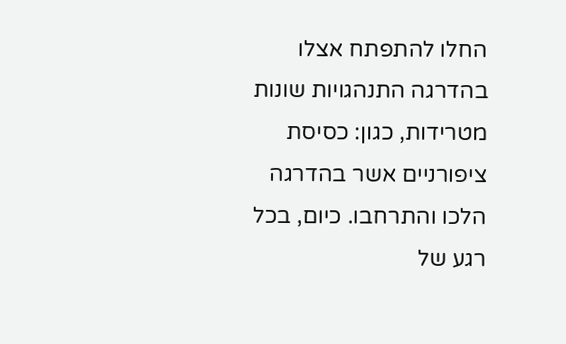החלו להתפתח אצלו בהדרגה התנהגויות שונות מטרידות, כגון: כסיסת ציפורניים אשר בהדרגה הלכו והתרחבו. כיום, בכל רגע של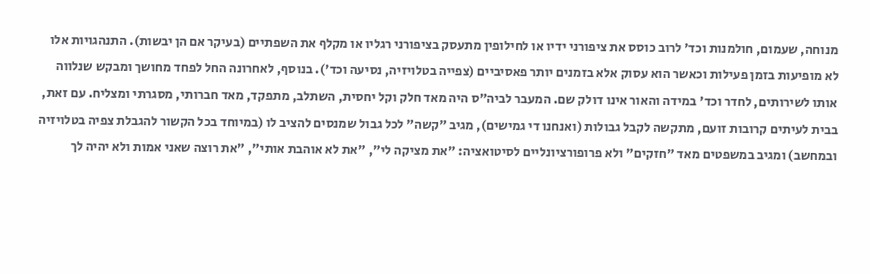מנוחה, שעמום, חולמנות וכד' לרוב כוסס את ציפורני ידיו או לחילופין מתעסק בציפורני רגליו או מקלף את השפתיים (בעיקר אם הן יבשות). התנהגויות אלו לא מופיעות בזמן פעילות וכאשר הוא עסוק אלא בזמנים יותר פאסיביים (צפייה בטלויזיה, נסיעה וכד'). בנוסף, לאחרונה החל לפחד מחושך ומבקש שנלווה אותו לשירותים, לחדר וכד' במידה והאור אינו דולק שם. המעבר לביה"ס היה מאד חלק וקל יחסית, השתלב, מתפקד, מאד חברותי, מסגרתי ומצליח. עם זאת, בבית לעיתים קרובות זועם, מתקשה לקבל גבולות (ואנחנו די גמישים), מגיב "קשה" לכל גבול שמנסים להציב לו (במיוחד בכל הקשור להגבלת צפיה בטלויזיה ובמחשב) ומגיב במשפטים מאד "חזקים" ולא פרופורציונליים לסיטואציה: "את מציקה לי", "את לא אוהבת אותי", "את רוצה שאני אמות ולא יהיה לך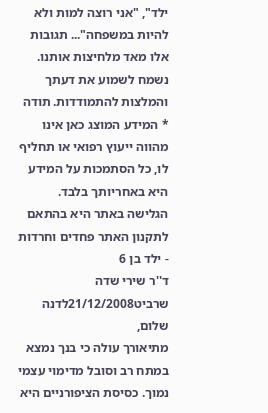ילד", "אני רוצה למות ולא להיות במשפחה"... תגובות אלו מאד מלחיצות אותנו. נשמח לשמוע את דעתך והמלצות להתמודדות. תודה
* המידע המוצג כאן אינו מהווה ייעוץ רפואי או תחליף לו, כל הסתמכות על המידע היא באחריותך בלבד. הגלישה באתר היא בהתאם לתקנון האתר פחדים וחרדות - ילד בן 6
ד''ר שירי שדה שרביט21/12/2008לדנה שלום,
מתיאורך עולה כי בנך נמצא במתח רב וסובל מדימוי עצמי נמוך. כסיסת הציפורניים היא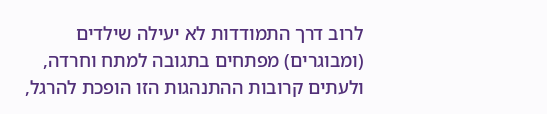לרוב דרך התמודדות לא יעילה שילדים (ומבוגרים) מפתחים בתגובה למתח וחרדה, ולעתים קרובות ההתנהגות הזו הופכת להרגל,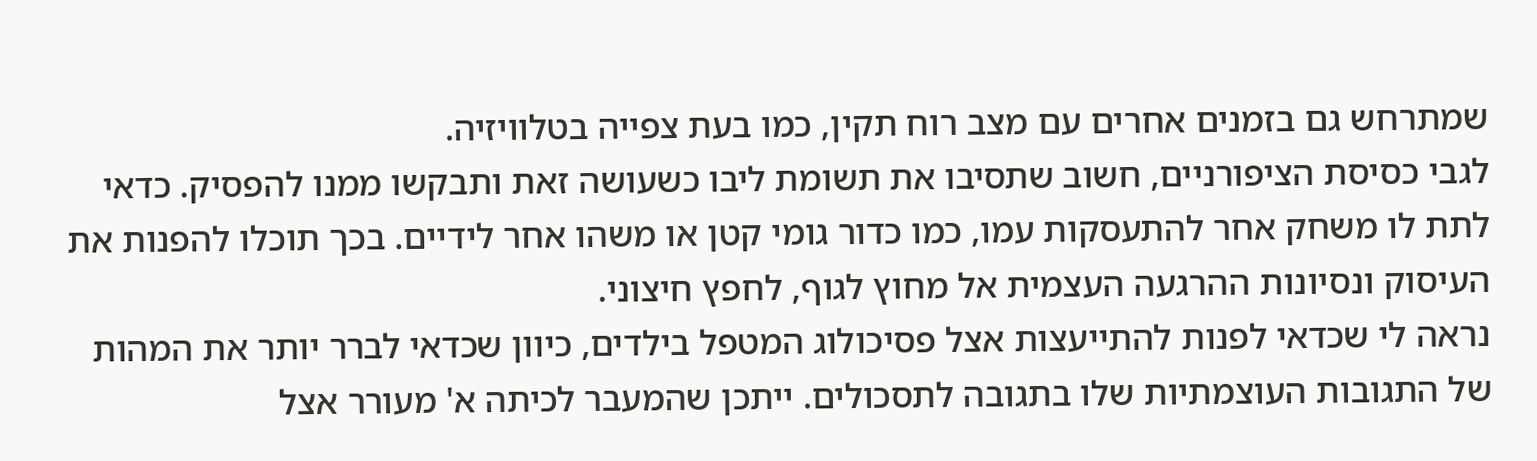שמתרחש גם בזמנים אחרים עם מצב רוח תקין, כמו בעת צפייה בטלוויזיה.
לגבי כסיסת הציפורניים, חשוב שתסיבו את תשומת ליבו כשעושה זאת ותבקשו ממנו להפסיק. כדאי לתת לו משחק אחר להתעסקות עמו, כמו כדור גומי קטן או משהו אחר לידיים. בכך תוכלו להפנות את העיסוק ונסיונות ההרגעה העצמית אל מחוץ לגוף, לחפץ חיצוני.
נראה לי שכדאי לפנות להתייעצות אצל פסיכולוג המטפל בילדים, כיוון שכדאי לברר יותר את המהות של התגובות העוצמתיות שלו בתגובה לתסכולים. ייתכן שהמעבר לכיתה א' מעורר אצל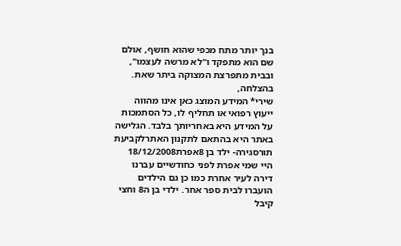בנך יותר מתח מכפי שהוא חושף, אולם שם הוא מתפקד ו"לא מרשה לעצמו", ובבית מתפרצת המצוקה ביתר שאת.
בהצלחה,
שירי* המידע המוצג כאן אינו מהווה ייעוץ רפואי או תחליף לו, כל הסתמכות על המידע היא באחריותך בלבד. הגלישה באתר היא בהתאם לתקנון האתרלקביעת תורסגירה- ילד בן 8אפרת18/12/2008
היי שמי אפרת לפני כחודשיים עברנו דירה לעיר אחרת כמו כן גם הילדים הועברו לבית ספר אחר. ילדי בן ה8 וחצי קיבל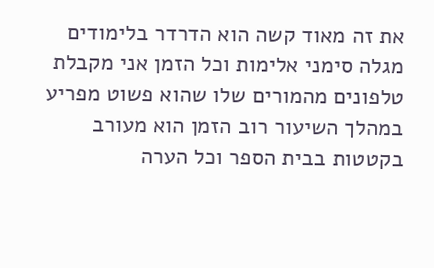את זה מאוד קשה הוא הדרדר בלימודים מגלה סימני אלימות וכל הזמן אני מקבלת טלפונים מהמורים שלו שהוא פשוט מפריע במהלך השיעור רוב הזמן הוא מעורב בקטטות בבית הספר וכל הערה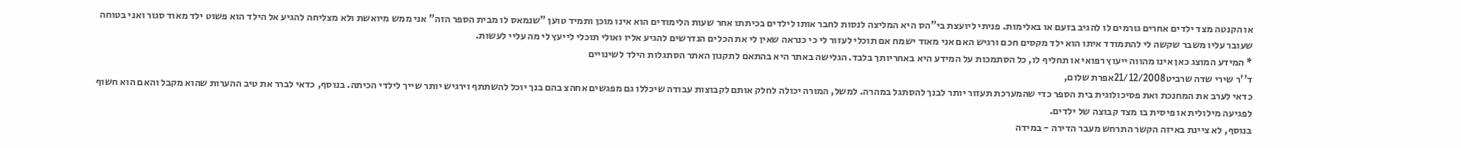או הקנטה מצד ילדים אחרים גורמים לו להגיב בזעם או באלימות. פניתי ליועצת בי"הס היא המליצה לנסות לחבר אותו לילדים בכיתתו אחר שעות הלימודים הוא אינו מוכן ותמיד טוען "שנמאס לו מבית הספר הזה" אני ממש מיואשת ולא מצליחה להגיע אל הילד הוא פשוט ילד מאוד סגור ואני בטוחה שעובר עליו משבר שקשה לי להתמודד איתו הוא ילד מקסים חכם ורגיש האם אני מאוד ישמח אם תוכלי לעזור לי כי כנראה שאין לי את הכלים הנדרשים להגיע אליו ואולי תוכלי לייעץ לי מה עליי לעשות.
* המידע המוצג כאן אינו מהווה ייעוץ רפואי או תחליף לו, כל הסתמכות על המידע היא באחריותך בלבד. הגלישה באתר היא בהתאם לתקנון האתר הסתגלות הילד לשינויים
ד''ר שירי שדה שרביט21/12/2008אפרת שלום,
כדאי לערב את המחנכת ואת פסיכולוגית בית הספר כדי שהמערכת תעזור יותר לבנך להסתגל במהרה. למשל, המורה יכולה לחלק אותם לקבוצות עבודה שיכללו גם מפגשים אחהצ בהם בנך יוכל להשתתף וירגיש יותר שייך לילדי הכיתה. בנוסף, כדאי לברר את טיב ההערות שהוא מקבל והאם הוא חשוף לפגיעה מילולית או פיסית בו מצד קבוצה של ילדים.
בנוסף, לא ציינת באיזה הקשר התרחש מעבר הדירה - במידה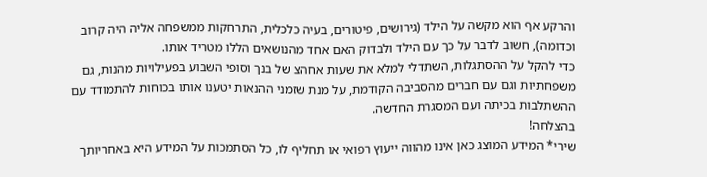והרקע אף הוא מקשה על הילד (גירושים, פיטורים, בעיה כלכלית, התרחקות ממשפחה אליה היה קרוב וכדומה), חשוב לדבר על כך עם הילד ולבדוק האם אחד מהנושאים הללו מטריד אותו.
כדי להקל על ההסתגלות, השתדלי למלא את שעות אחהצ של בנך וסופי השבוע בפעילויות מהנות, גם משפחתיות וגם עם חברים מהסביבה הקודמת, על מנת שזמני ההנאות יטענו אותו בכוחות להתמודד עם ההשתלבות בכיתה ועם המסגרת החדשה.
בהצלחה!
שירי* המידע המוצג כאן אינו מהווה ייעוץ רפואי או תחליף לו, כל הסתמכות על המידע היא באחריותך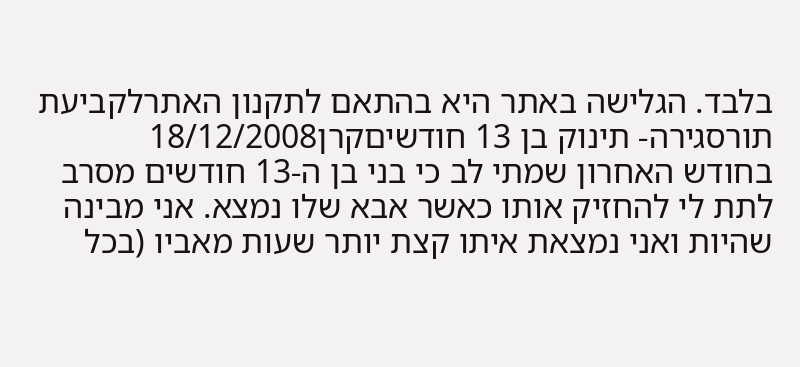בלבד. הגלישה באתר היא בהתאם לתקנון האתרלקביעת תורסגירה- תינוק בן 13 חודשיםקרן18/12/2008
בחודש האחרון שמתי לב כי בני בן ה-13 חודשים מסרב לתת לי להחזיק אותו כאשר אבא שלו נמצא. אני מבינה שהיות ואני נמצאת איתו קצת יותר שעות מאביו (בכל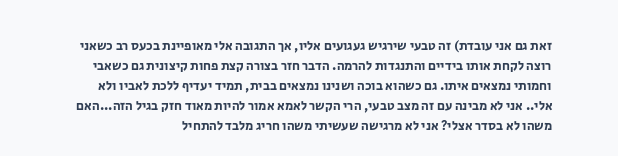זאת גם אני עובדת) זה טבעי שירגיש געגועים אליו, אך התגובה אלי מאופיינת בכעס רב כשאני רוצה לקחת אותו בידיים והתנגדות להרמה. הדבר חזר בצורה קצת פחות קיצונית גם כשאבי וחמותי נמצאים איתו. גם כשהוא בוכה ושנינו נמצאים בבית, תמיד יעדיף ללכת לאביו ולא אלי.. אני לא מבינה עם זה מצב טבעי, הרי הקשר לאמא אמור להיות מאוד חזק בגיל הזה...האם משהו לא בסדר אצלי? אני לא מרגישה שעשיתי משהו חריג מלבד להתחיל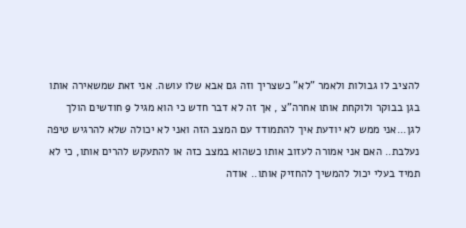להציב לו גבולות ולאמר "לא" כשצריך וזה גם אבא שלו עושה. אני זאת שמשאירה אותו בגן בבוקר ולוקחת אותו אחרה"צ , אך זה לא דבר חדש כי הוא מגיל 9 חודשים הולך לגן...אני ממש לא יודעת איך להתמודד עם המצב הזה ואני לא יכולה שלא להרגיש טיפה נעלבת.. האם אני אמורה לעזוב אותו כשהוא במצב כזה או להתעקש להרים אותו, כי לא תמיד בעלי יכול להמשיך להחזיק אותו.. אודה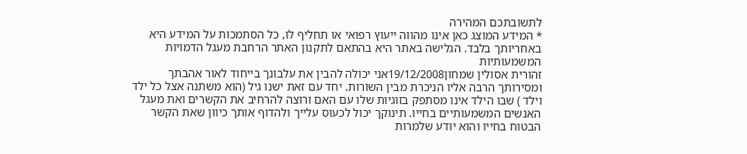לתשובתכם המהירה
* המידע המוצג כאן אינו מהווה ייעוץ רפואי או תחליף לו, כל הסתמכות על המידע היא באחריותך בלבד. הגלישה באתר היא בהתאם לתקנון האתר הרחבת מעגל הדמויות המשמעותיות
זהורית אסולין שמחון19/12/2008אני יכולה להבין את עלבונך בייחוד לאור אהבתך ומסירותך הרבה אליו הניכרת מבין השורות. יחד עם זאת ישנו גיל (הוא משתנה אצל כל ילד וילד ) שבו הילד אינו מסתפק בזוגיות שלו עם האם ורוצה להרחיב את הקשרים ואת מעגל האנשים המשמעותיים בחייו. תינוקך יכול לכעוס עלייך ולהדוף אותך כיוון שאת הקשר הבטוח בחייו והוא יודע שלמרות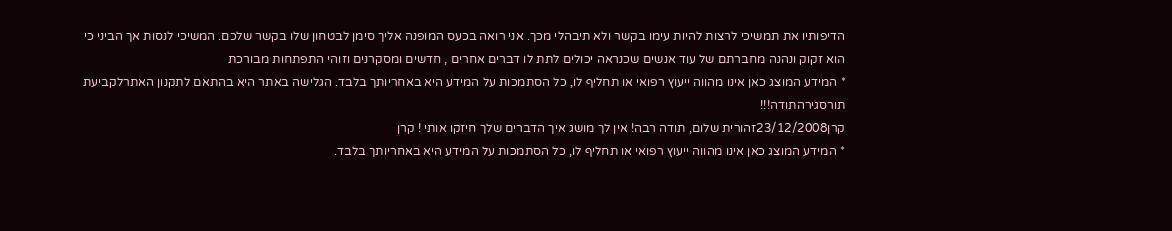הדיפותיו את תמשיכי לרצות להיות עימו בקשר ולא תיבהלי מכך. אני רואה בכעס המופנה אליך סימן לבטחון שלו בקשר שלכם. המשיכי לנסות אך הביני כי הוא זקוק ונהנה מחברתם של עוד אנשים שכנראה יכולים לתת לו דברים אחרים , חדשים ומסקרנים וזוהי התפתחות מבורכת
* המידע המוצג כאן אינו מהווה ייעוץ רפואי או תחליף לו, כל הסתמכות על המידע היא באחריותך בלבד. הגלישה באתר היא בהתאם לתקנון האתרלקביעת תורסגירהתודה!!!
קרן23/12/2008זהורית שלום, תודה רבה! אין לך מושג איך הדברים שלך חיזקו אותי ! קרן
* המידע המוצג כאן אינו מהווה ייעוץ רפואי או תחליף לו, כל הסתמכות על המידע היא באחריותך בלבד.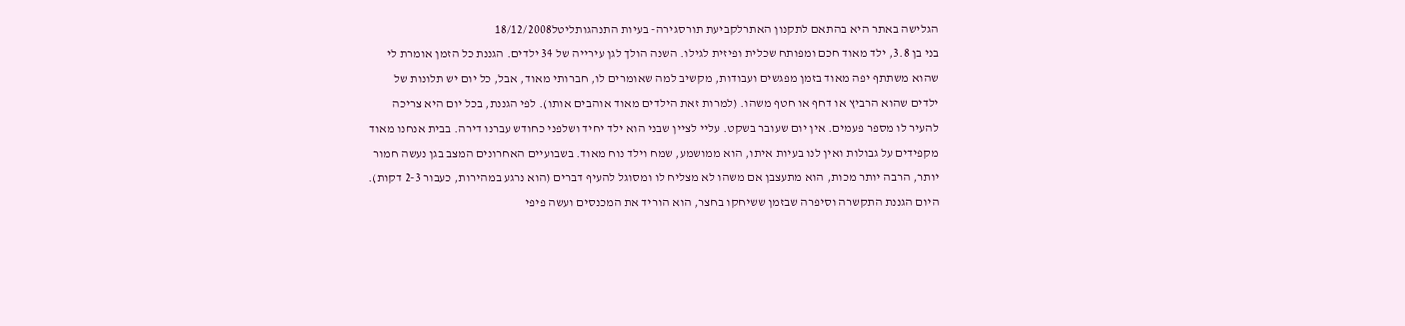הגלישה באתר היא בהתאם לתקנון האתרלקביעת תורסגירה- בעיות התנהגותליטל18/12/2008
בני בן 3.8, ילד מאוד חכם ומפותח שכלית ופיזית לגילו. השנה הולך לגן עירייה של 34 ילדים. הגננת כל הזמן אומרת לי שהוא משתתף יפה מאוד בזמן מפגשים ועבודות, מקשיב למה שאומרים לו, חברותי מאוד, אבל, כל יום יש תלונות של ילדים שהוא הרביץ או דחף או חטף משהו. (למרות זאת הילדים מאוד אוהבים אותו). לפי הגננת, בכל יום היא צריכה להעיר לו מספר פעמים. אין יום שעובר בשקט. עליי לציין שבני הוא ילד יחיד ושלפני כחודש עברנו דירה. בבית אנחנו מאוד מקפידים על גבולות ואין לנו בעיות איתו, הוא ממושמע, שמח וילד נוח מאוד. בשבועיים האחרונים המצב בגן נעשה חמור יותר, הרבה יותר מכות, הוא מתעצבן אם משהו לא מצליח לו ומסוגל להעיף דברים (הוא נרגע במהירות, כעבור 2-3 דקות). היום הגננת התקשרה וסיפרה שבזמן ששיחקו בחצר, הוא הוריד את המכנסים ועשה פיפי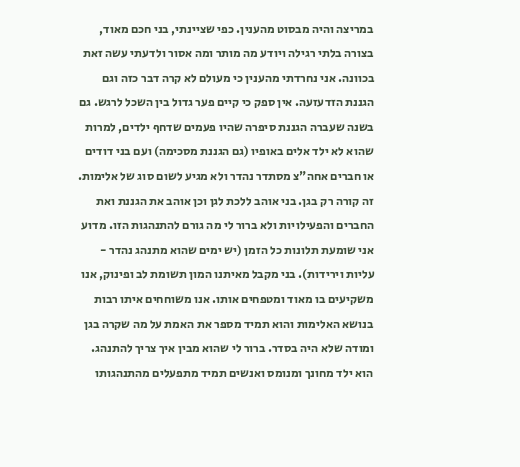במריצה והיה מבסוט מהענין. כפי שציינתי, בני חכם מאוד, בצורה בלתי רגילה ויודע מה מותר ומה אסור ולדעתי עשה זאת בכוונה. אני נחרדתי מהענין כי מעולם לא קרה דבר כזה וגם הגננת הזדעזעה. אין ספק כי קיים פער גדול בין השכל לרגש. גם בשנה שעברה הגננת סיפרה שהיו פעמים שדחף ילדים, למרות שהוא לא ילד אלים באופיו (גם הגננת מסכימה) ועם בני דודים או חברים אחה"צ מסתדר נהדר ולא מגיע לשום סוג של אלימות. זה קורה רק בגן. בני אוהב ללכת לגן וכן אוהב את הגננת ואת החברים והפעילויות ולא ברור לי מה גורם להתנהגות הזו. מדוע אני שומעת תלונות כל הזמן (יש ימים שהוא מתנהג נהדר - עליות וירידות). בני מקבל מאיתנו המון תשומת לב ופינוק, אנו משקיעים בו מאוד ומטפחים אותו. אנו משוחחים איתו רבות בנושא האלימות והוא תמיד מספר את האמת על מה שקרה בגן ומודה שלא היה בסדר. ברור לי שהוא מבין איך צריך להתנהג. הוא ילד מחונך ומנומס ואנשים תמיד מתפעלים מהתנהגותו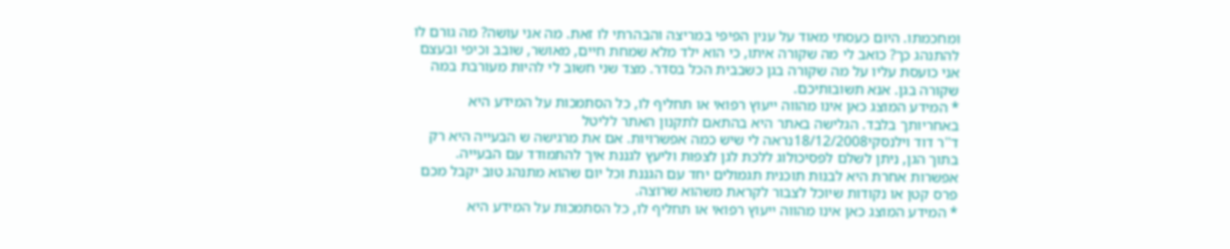ומחכמתו. היום כעסתי מאוד על ענין הפיפי במריצה והבהרתי לו זאת. מה אני עושה? מה גורם לו להתנהג כך? כואב לי מה שקורה איתו, כי הוא ילד מלא שמחת חיים, מאושר, שובב וכיפי ובעצם אני כועסת עליו על מה שקורה בגן כשבבית הכל בסדר. מצד שני חשוב לי להיות מעורבת במה שקורה בגן. אנא תשובותיכם.
* המידע המוצג כאן אינו מהווה ייעוץ רפואי או תחליף לו, כל הסתמכות על המידע היא באחריותך בלבד. הגלישה באתר היא בהתאם לתקנון האתר לליטל
ד''ר דוד וילנסקי18/12/2008נראה לי שיש כמה אפשרויות. אם את מרגישה ש הבעייה היא רק בתוך הגן, ניתן לשלם לפסיכולוג ללכת לגן לצפות וליעץ לגננת איך להתמודד עם הבעייה. אפשרות אחרת היא לבנות תוכנית תגמולים יחד עם הגננת וכל יום שהוא מתנהג טוב יקבל מכם פרס קטן או נקודות שיוכל לצבור לקראת משהוא שרוצה.
* המידע המוצג כאן אינו מהווה ייעוץ רפואי או תחליף לו, כל הסתמכות על המידע היא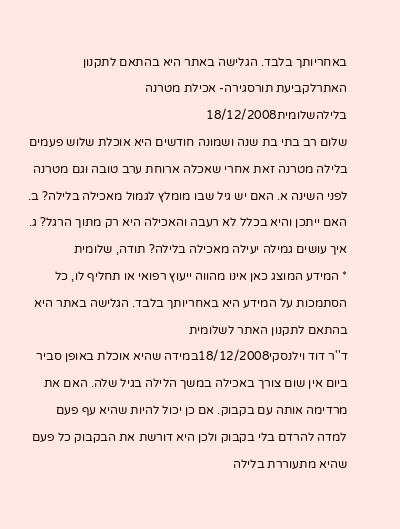באחריותך בלבד. הגלישה באתר היא בהתאם לתקנון האתרלקביעת תורסגירה- אכילת מטרנה בלילהשלומית18/12/2008
שלום רב בתי בת שנה ושמונה חודשים היא אוכלת שלוש פעמים בלילה מטרנה זאת אחרי שאכלה ארוחת ערב טובה וגם מטרנה לפני השינה א. האם יש גיל שבו מומלץ לגמול מאכילה בלילה? ב. האם ייתכן והיא בכלל לא רעבה והאכילה היא רק מתוך הרגל? ג. איך עושים גמילה יעילה מאכילה בלילה? תודה, שלומית
* המידע המוצג כאן אינו מהווה ייעוץ רפואי או תחליף לו, כל הסתמכות על המידע היא באחריותך בלבד. הגלישה באתר היא בהתאם לתקנון האתר לשלומית
ד''ר דוד וילנסקי18/12/2008במידה שהיא אוכלת באופן סביר ביום אין שום צורך באכילה במשך הלילה בגיל שלה. האם את מרדימה אותה עם בקבוק. אם כן יכול להיות שהיא עף פעם למדה להרדם בלי בקבוק ולכן היא דורשת את הבקבוק כל פעם שהיא מתעוררת בלילה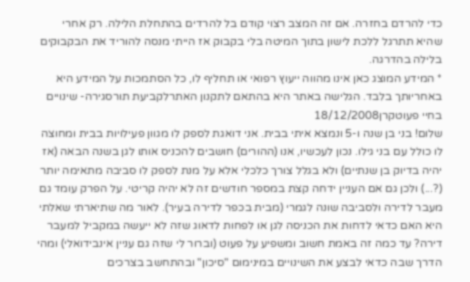כדי להרדם בחזרה. אם זה המצב רצוי קודם בל להרדים בהתחלת הלילה. רק אחרי שהיא תתרגל ללכת לישון בתוך המיטה בלי בקבוק אז הייתי מנסה להוריד את הבקבוקים בלילה בהדרגה.
* המידע המוצג כאן אינו מהווה ייעוץ רפואי או תחליף לו, כל הסתמכות על המידע היא באחריותך בלבד. הגלישה באתר היא בהתאם לתקנון האתרלקביעת תורסגירה- שינויים בחיי פעוטקרן18/12/2008
שלום! בני בן שנה ו-5 ונמצא איתי בבית. אני דואגת לספק לו מגוון פעילויות בבית ומחוצה לו כולל עם בני גילו. נכון לעכשיו, אנו (ההורים) חושבים להכניס אותו לגן בשנה הבאה (אז יהיה בדיוק בן שנתיים) ולא בגלל צורך כלכלי אלא על מנת לספק לו סביבה מתאימה יותר (?...) ולכן גם אם העניין ידחה קצת במספר חודשים זה לא יהיה קריטי. על הפרק עומד גם מעבר לדירה ולסביבה שונה לגמרי (מבית בכפר לדירה בעיר). לאור מה שתיארתי שאלתי היא האם כדאי לדחות את הכניסה לגן או לפחות לדאוג שזה לא ייעשה במקביל למעבר דירה? עד כמה זה באמת חשוב ומשפיע על פעוט (וברור לי שזה גם עניין אינבידואלי) ומהי הדרך שבה כדאי לבצע את השינויים במינימום "סיכון" ובהתחשב בצרכים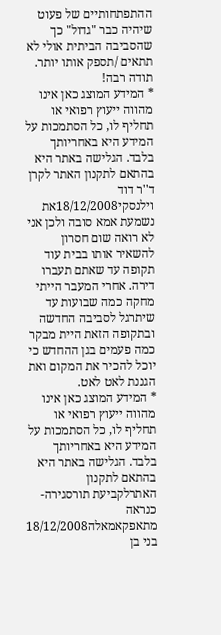ההתפתחותיים של פעוט שיהיה כבר "גדול" כך שהסביבה הביתית אולי לא תתאים /תספק אותו יותר. תודה רבה!
* המידע המוצג כאן אינו מהווה ייעוץ רפואי או תחליף לו, כל הסתמכות על המידע היא באחריותך בלבד. הגלישה באתר היא בהתאם לתקנון האתר לקרן
ד''ר דוד וילנסקי18/12/2008את נשמעת אמא סובה ולכן אני לא רואה שום חסרון להשאיר אותו בבית עוד תקופה עד שאתם תעברו דירה. אחרי המעבר הייתי מחקה כמה שבועות עד שיתרגל לסביבה החדשה ובתקופה הזאת היית מבקר כמה פעמים בגן ההחדש כי יוכל להכיר את המקום ואת הגננת לאט לאט.
* המידע המוצג כאן אינו מהווה ייעוץ רפואי או תחליף לו, כל הסתמכות על המידע היא באחריותך בלבד. הגלישה באתר היא בהתאם לתקנון האתרלקביעת תורסגירה- כנראה מתאפקאמאלה18/12/2008
בני בן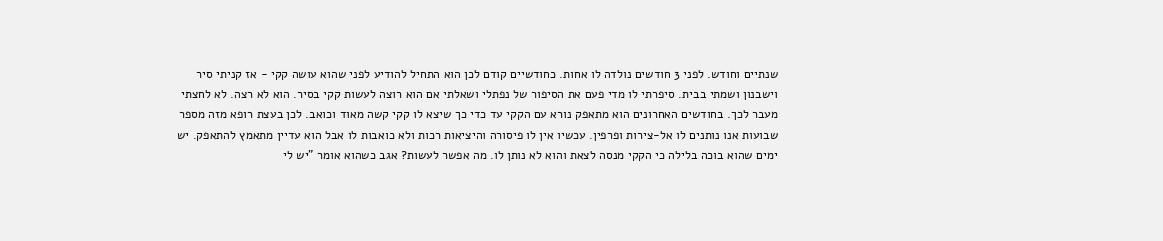שנתיים וחודש. לפני 3 חודשים נולדה לו אחות. כחודשיים קודם לכן הוא התחיל להודיע לפני שהוא עושה קקי - אז קניתי סיר וישבנון ושמתי בבית. סיפרתי לו מדי פעם את הסיפור של נפתלי ושאלתי אם הוא רוצה לעשות קקי בסיר. הוא לא רצה. לא לחצתי מעבר לכך. בחודשים האחרונים הוא מתאפק נורא עם הקקי עד כדי כך שיצא לו קקי קשה מאוד וכואב. לכן בעצת רופא מזה מספר שבועות אנו נותנים לו אל-צירות ופרפין. עכשיו אין לו פיסורה והיציאות רכות ולא כואבות לו אבל הוא עדיין מתאמץ להתאפק. יש ימים שהוא בוכה בלילה כי הקקי מנסה לצאת והוא לא נותן לו. מה אפשר לעשות? אגב כשהוא אומר "יש לי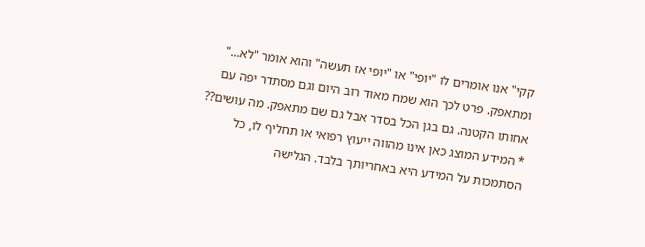קקי" אנו אומרים לו "יופי" או "יופי אז תעשה" והוא אומר "לא..." ומתאפק. פרט לכך הוא שמח מאוד רוב היום וגם מסתדר יפה עם אחותו הקטנה. גם בגן הכל בסדר אבל גם שם מתאפק. מה עושים??
* המידע המוצג כאן אינו מהווה ייעוץ רפואי או תחליף לו, כל הסתמכות על המידע היא באחריותך בלבד. הגלישה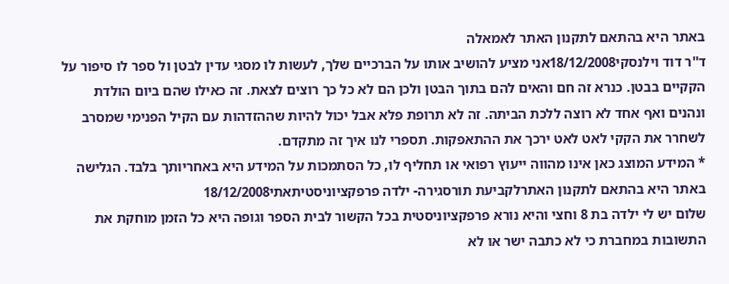באתר היא בהתאם לתקנון האתר לאמאלה
ד''ר דוד וילנסקי18/12/2008אני מציע להושיב אותו על הברכיים שלך, לעשות לו מסגי עדין לבטן ול ספר לו סיפור על הקקיים בבטן. כנרא זה חם והאים להם בתוך הבטן ולכן הם לא כל כך רוצים לצאת. זה כאילו שהם ביום הולדת ונהנים ואף אחד לא רוצה ללכת הביתה. זה לא תרופת פלא אבל יכול להיות שההזדהות עם הקיל הפנימי שמסרב לשחרר את הקקי לאט לאט ירכך את ההתאפקות. תספרי לנו איך זה מתקדם.
* המידע המוצג כאן אינו מהווה ייעוץ רפואי או תחליף לו, כל הסתמכות על המידע היא באחריותך בלבד. הגלישה באתר היא בהתאם לתקנון האתרלקביעת תורסגירה- ילדה פרפקציוניסטיתאתי18/12/2008
שלום יש לי ילדה בת 8 וחצי והיא נורא פרפקציוניסטית בכל הקשור לבית הספר וגופה היא כל הזמן מוחקת את התשובות במחברת כי לא כתבה ישר או לא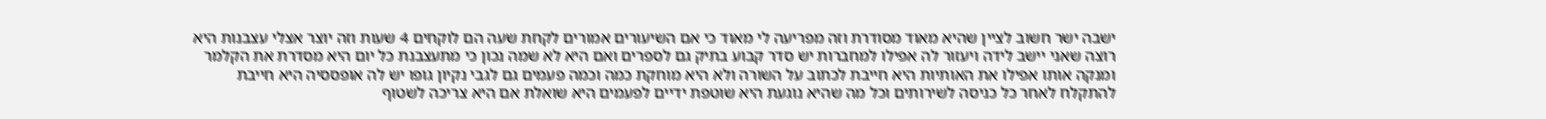ישבה ישר חשוב לציין שהיא מאוד מסודרת וזה מפריעה לי מאוד כי אם השיעורים אמורים לקחת שעה הם לוקחים 4 שעות וזה יוצר אצלי עצבנות היא רוצה שאני יישב לידה ויעזור לה אפילו למחברות יש סדר קבוע בתיק גם לספרים ואם היא לא שמה נכון כי מתעצבנת כל יום היא מסדרת את הקלמר ומנקה אותו אפילו את האותיות היא חייבת לכתוב על השורה ולא היא מוחקת כמה וכמה פעמים גם לגבי נקיון גופו יש לה אופססיה היא חייבת להתקלח לאחר כל כניסה לשירותים וכל מה שהיא נוגעת היא שוטפת ידיים לפעמים היא שואלת אם היא צריכה לשטוף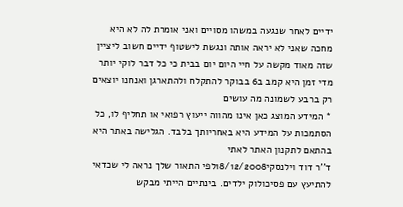ידיים לאחר שנגעה במשהו מסויים ואני אומרת לה לא היא מחכה שאני לא יראה אותה ונגשת לישטוף ידיים חשוב ליציין שזה מאוד מקשה על חיי היום יום בבית כי כל דבר לוקי יותר מדי זמן היא קמב ב6 בבוקר להתקלח ולהתארגן ואנחנו יוצאים רק ברבע לשמונה מה עושים
* המידע המוצג כאן אינו מהווה ייעוץ רפואי או תחליף לו, כל הסתמכות על המידע היא באחריותך בלבד. הגלישה באתר היא בהתאם לתקנון האתר לאתי
ד''ר דוד וילנסקי18/12/2008לפי התאור שלך נראה לי שכדאי להתיעץ עם פסיכולוק ילדים. בינתיים הייתי מבקש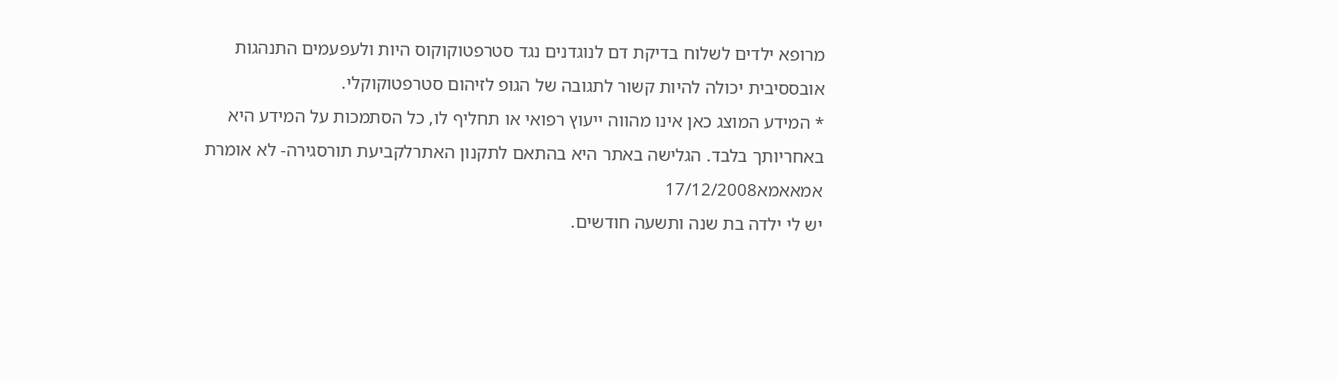מרופא ילדים לשלוח בדיקת דם לנוגדנים נגד סטרפטוקוקוס היות ולעפעמים התנהגות אובססיבית יכולה להיות קשור לתגובה של הגופ לזיהום סטרפטוקוקלי.
* המידע המוצג כאן אינו מהווה ייעוץ רפואי או תחליף לו, כל הסתמכות על המידע היא באחריותך בלבד. הגלישה באתר היא בהתאם לתקנון האתרלקביעת תורסגירה- לא אומרת אמאאמא17/12/2008
יש לי ילדה בת שנה ותשעה חודשים.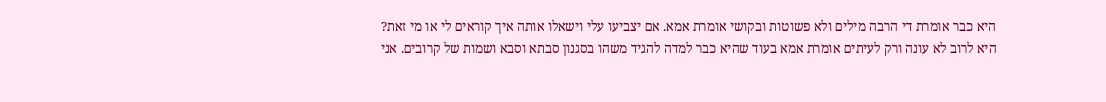היא כבר אומרת די הרבה מילים ולא פשוטות ובקושי אומרת אמא. אם יצביעו עלי וישאלו אותה איך קוראים לי או מי זאת? היא לרוב לא עונה ורק לעיתים אומרת אמא בעוד שהיא כבר למדה להגיד משהו בסגנון סבתא וסבא ושמות של קרובים. אני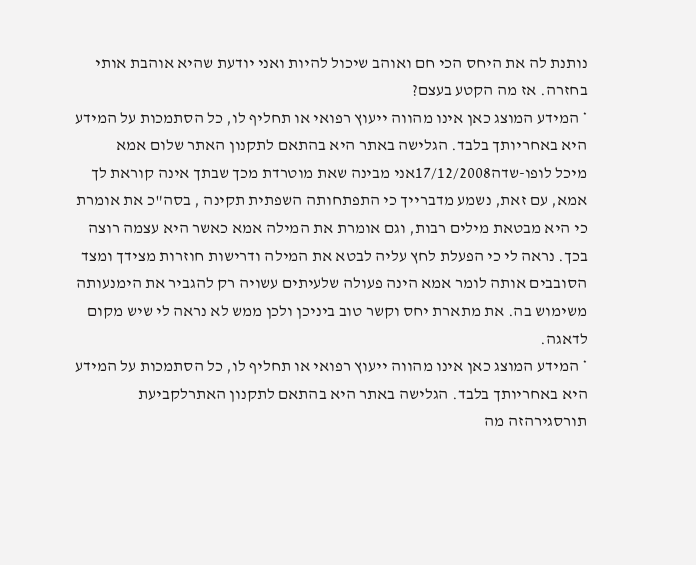נותנת לה את היחס הכי חם ואוהב שיכול להיות ואני יודעת שהיא אוהבת אותי בחזרה. אז מה הקטע בעצם?
* המידע המוצג כאן אינו מהווה ייעוץ רפואי או תחליף לו, כל הסתמכות על המידע היא באחריותך בלבד. הגלישה באתר היא בהתאם לתקנון האתר שלום אמא
מיכל לופו-שדה17/12/2008אני מבינה שאת מוטרדת מכך שבתך אינה קוראת לך אמא, עם זאת, נשמע מדברייך כי התפתחותה השפתית תקינה , בסה"כ את אומרת כי היא מבטאת מילים רבות, וגם אומרת את המילה אמא כאשר היא עצמה רוצה בכך. נראה לי כי הפעלת לחץ עליה לבטא את המילה ודרישות חוזרות מצידך ומצד הסובבים אותה לומר אמא הינה פעולה שלעיתים עשויה רק להגביר את הימנעותה משימוש בה. את מתארת יחס וקשר טוב ביניכן ולכן ממש לא נראה לי שיש מקום לדאגה.
* המידע המוצג כאן אינו מהווה ייעוץ רפואי או תחליף לו, כל הסתמכות על המידע היא באחריותך בלבד. הגלישה באתר היא בהתאם לתקנון האתרלקביעת תורסגירהזה מה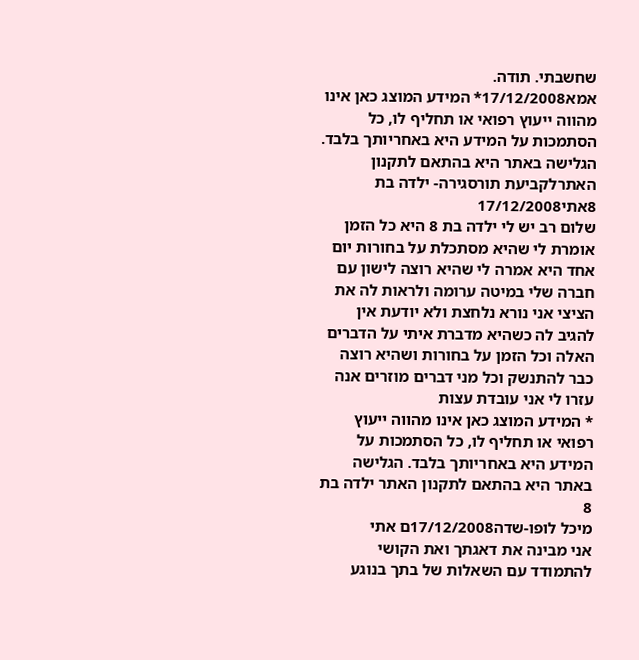שחשבתי. תודה.
אמא17/12/2008* המידע המוצג כאן אינו מהווה ייעוץ רפואי או תחליף לו, כל הסתמכות על המידע היא באחריותך בלבד. הגלישה באתר היא בהתאם לתקנון האתרלקביעת תורסגירה- ילדה בת 8אתי17/12/2008
שלום רב יש לי ילדה בת 8 היא כל הזמן אומרת לי שהיא מסתכלת על בחורות יום אחד היא אמרה לי שהיא רוצה לישון עם חברה שלי במיטה ערומה ולראות לה את הציצי אני נורא נלחצת ולא יודעת אין להגיב לה כשהיא מדברת איתי על הדברים האלה וכל הזמן על בחורות ושהיא רוצה כבר להתנשק וכל מני דברים מוזרים אנה עזרו לי אני עובדת עצות
* המידע המוצג כאן אינו מהווה ייעוץ רפואי או תחליף לו, כל הסתמכות על המידע היא באחריותך בלבד. הגלישה באתר היא בהתאם לתקנון האתר ילדה בת 8
מיכל לופו-שדה17/12/2008ם אתי
אני מבינה את דאגתך ואת הקושי להתמודד עם השאלות של בתך בנוגע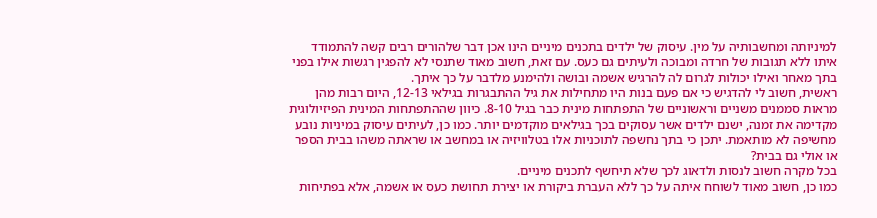למיניותה ומחשבותיה על מין. עיסוק של ילדים בתכנים מיניים הינו אכן דבר שלהורים רבים קשה להתמודד איתו ללא תגובות של חרדה ומבוכה ולעיתים גם כעס. עם זאת, חשוב מאוד שתנסי לא להפגין רגשות אילו בפני בתך מאחר ואילו יכולות לגרום לה להרגיש אשמה ובושה ולהימנע מלדבר על כך איתך.
ראשית, חשוב לי להדגיש כי אם פעם בנות היו מתחילות את גיל ההתבגרות בגילאי 12-13, היום רבות מהן מראות סממנים משניים וראשוניים של התפתחות מינית כבר בגיל 8-10. כיוון שההתפתחות המינית הפיזיולוגית מקדימה את זמנה, ישנם ילדים אשר עסוקים בכך בגילאים מוקדמים יותר. כמו כן, לעיתים עיסוק במיניות נובע מחשיפה לא מותאמת. יתכן כי בתך נחשפה לתוכניות אלו בטלוויזיה או במחשב או שראתה משהו בבית הספר או אולי גם בבית?
בכל מקרה חשוב לנסות ולדאוג לכך שלא תיחשף לתכנים מיניים.
כמו כן, חשוב מאוד לשוחח איתה על כך ללא העברת ביקורת או יצירת תחושת כעס או אשמה, אלא בפתיחות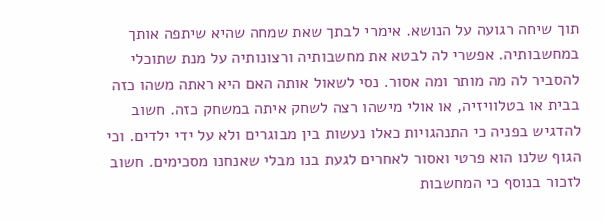תוך שיחה רגועה על הנושא. אימרי לבתך שאת שמחה שהיא שיתפה אותך במחשבותיה. אפשרי לה לבטא את מחשבותיה ורצונותיה על מנת שתוכלי להסביר לה מה מותר ומה אסור. נסי לשאול אותה האם היא ראתה משהו כזה בבית או בטלוויזיה, או אולי מישהו רצה לשחק איתה במשחק כזה. חשוב להדגיש בפניה כי התנהגויות כאלו נעשות בין מבוגרים ולא על ידי ילדים. וכי הגוף שלנו הוא פרטי ואסור לאחרים לגעת בנו מבלי שאנחנו מסכימים. חשוב לזכור בנוסף כי המחשבות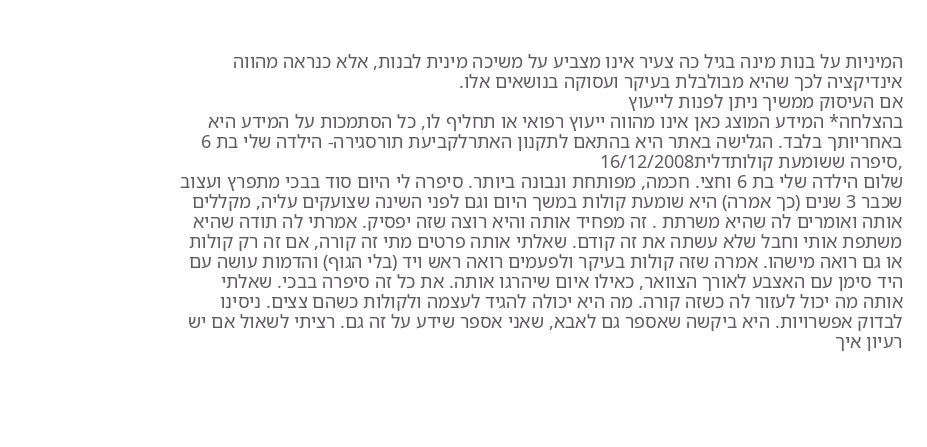המיניות על בנות מינה בגיל כה צעיר אינו מצביע על משיכה מינית לבנות, אלא כנראה מהווה אינדיקציה לכך שהיא מבולבלת בעיקר ועסוקה בנושאים אלו.
אם העיסוק ממשיך ניתן לפנות לייעוץ
בהצלחה* המידע המוצג כאן אינו מהווה ייעוץ רפואי או תחליף לו, כל הסתמכות על המידע היא באחריותך בלבד. הגלישה באתר היא בהתאם לתקנון האתרלקביעת תורסגירה- הילדה שלי בת 6 ,סיפרה ששומעת קולותדלית16/12/2008
שלום הילדה שלי בת 6 וחצי. חכמה, מפותחת ונבונה ביותר. סיפרה לי היום סוד בבכי מתפרץ ועצוב שכבר 3 שנים (כך אמרה) היא שומעת קולות במשך היום וגם לפני השינה שצועקים עליה, מקללים אותה ואומרים לה שהיא משרתת . זה מפחיד אותה והיא רוצה שזה יפסיק. אמרתי לה תודה שהיא משתפת אותי וחבל שלא עשתה את זה קודם. שאלתי אותה פרטים מתי זה קורה, אם זה רק קולות או גם רואה מישהו. אמרה שזה קולות בעיקר ולפעמים רואה ראש ויד (בלי הגוף) והדמות עושה עם היד סימן עם האצבע לאורך הצוואר, כאילו איום שיהרגו אותה. את כל זה סיפרה בבכי. שאלתי אותה מה יכול לעזור לה כשזה קורה. מה היא יכולה להגיד לעצמה ולקולות כשהם צצים. ניסינו לבדוק אפשרויות. היא ביקשה שאספר גם לאבא, שאני אספר שידע על זה גם. רציתי לשאול אם יש רעיון איך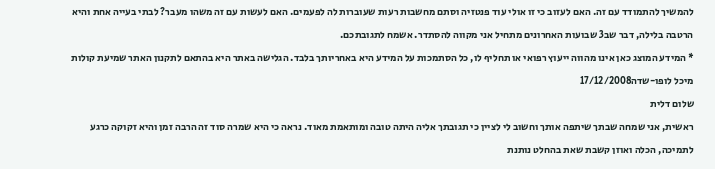להמשיך להתמודד עם זה. האם לעזוב כי זו אולי עוד פנטזיה וסתם מחשבות רעות שעוברות לה לפעמים. האם לעשות עם זה משהו מעבר? לבתי בעייה אחת והיא הרטבה בלילה, דבר שב3 שבועות האחרונים מתחיל אני מקווה להסתדר. אשמח לתגובתכם.
* המידע המוצג כאן אינו מהווה ייעוץ רפואי או תחליף לו, כל הסתמכות על המידע היא באחריותך בלבד. הגלישה באתר היא בהתאם לתקנון האתר שמיעת קולות
מיכל לופו-שדה17/12/2008
שלום דלית
ראשית, אני שמחה שבתך שיתפה אותך וחשוב לי לציין כי תגובתך אליה היתה טובה ומותאמת מאוד. נראה כי היא שמרה סוד זה הרבה זמן והיא זקוקה כרגע לתמיכה, הכלה ואוזן קשבת שאת בהחלט נותנת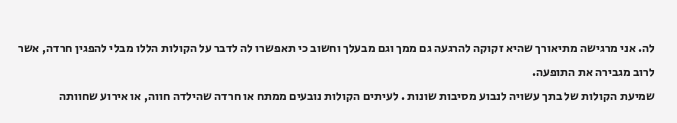לה. אני מרגישה מתיאורך שהיא זקוקה להרגעה גם ממך וגם מבעלך וחשוב כי תאפשרו לה לדבר על הקולות הללו מבלי להפגין חרדה, אשר לרוב מגבירה את התופעה.
שמיעת הקולות של בתך עשויה לנבוע מסיבות שונות . לעיתים הקולות נובעים ממתח או חרדה שהילדה חווה, או אירוע שחוותה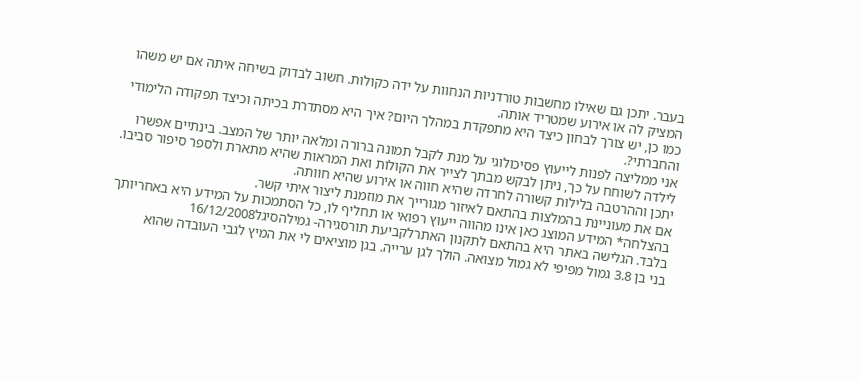בעבר. יתכן גם שאילו מחשבות טורדניות הנחוות על ידה כקולות. חשוב לבדוק בשיחה איתה אם יש משהו המציק לה או אירוע שמטריד אותה.
כמו כן, יש צורך לבחון כיצד היא מתפקדת במהלך היום? איך היא מסתדרת בכיתה וכיצד תפקודה הלימודי והחברתי?.
אני ממליצה לפנות לייעוץ פסיכולוגי על מנת לקבל תמונה ברורה ומלאה יותר של המצב. בינתיים אפשרו לילדה לשוחח על כך, ניתן לבקש מבתך לצייר את הקולות ואת המראות שהיא מתארת ולספר סיפור סביבו.
יתכן וההרטבה בלילות קשורה לחרדה שהיא חווה או אירוע שהיא חוותה.
אם את מעוניינת בהמלצות בהתאם לאיזור מגורייך את מוזמנת ליצור איתי קשר.
בהצלחה* המידע המוצג כאן אינו מהווה ייעוץ רפואי או תחליף לו, כל הסתמכות על המידע היא באחריותך בלבד. הגלישה באתר היא בהתאם לתקנון האתרלקביעת תורסגירה- גמילהסיגל16/12/2008
בני בן 3.8 גמול מפיפי לא גמול מצואה. הולך לגן ערייה. בגן מוציאים לי את המיץ לגבי העובדה שהוא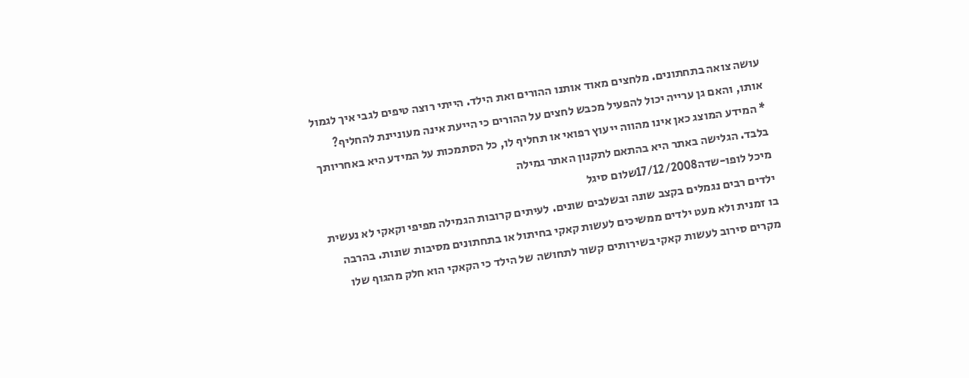עושה צואה בתחתונים. מלחצים מאוד אותנו ההורים ואת הילד. הייתי רוצה טיפים לגבי איך לגמול אותו, והאם גן ערייה יכול להפעיל מכבש לחצים על ההורים כי הייעת אינה מעוניינת להחליף?
* המידע המוצג כאן אינו מהווה ייעוץ רפואי או תחליף לו, כל הסתמכות על המידע היא באחריותך בלבד. הגלישה באתר היא בהתאם לתקנון האתר גמילה
מיכל לופו-שדה17/12/2008שלום סיגל
ילדים רבים נגמלים בקצב שונה ובשלבים שונים. לעיתים קרובות הגמילה מפיפי וקאקי לא נעשית בו זמנית ולא מעט ילדים ממשיכים לעשות קאקי בחיתול או בתחתונים מסיבות שונות. בהרבה מקרים סירוב לעשות קאקי בשירותים קשור לתחושה של הילד כי הקאקי הוא חלק מהגוף שלו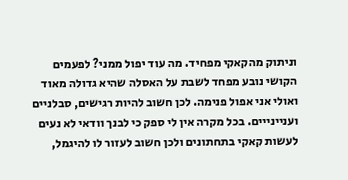וניתוק מהקאקי מפחיד. מה עוד יפול ממני? לפעמים הקושי נובע מפחד לשבת על האסלה שהיא גדולה מאוד ואולי אני אפול פנימה. לכן חשוב להיות רגישים, סבלניים ועניינייים. בכל מקרה אין לי ספק כי לבנך וודאי לא נעים לעשות קאקי בתחתונים ולכן חשוב לעזור לו להיגמל,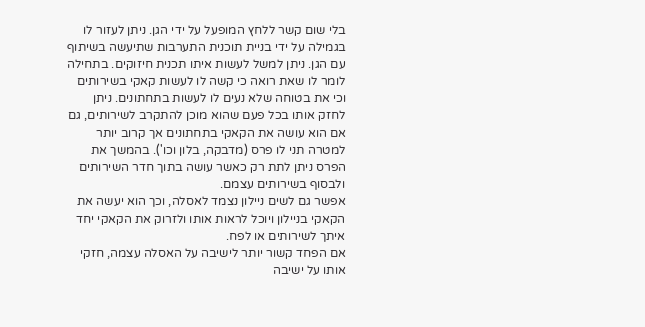בלי שום קשר ללחץ המופעל על ידי הגן. ניתן לעזור לו בגמילה על ידי בניית תוכנית התערבות שתיעשה בשיתוף עם הגן. ניתן למשל לעשות איתו תכנית חיזוקים. בתחילה לומר לו שאת רואה כי קשה לו לעשות קאקי בשירותים וכי את בטוחה שלא נעים לו לעשות בתחתונים. ניתן לחזק אותו בכל פעם שהוא מוכן להתקרב לשירותים, גם אם הוא עושה את הקאקי בתחתונים אך קרוב יותר למטרה תני לו פרס (מדבקה, בלון וכו'). בהמשך את הפרס ניתן לתת רק כאשר עושה בתוך חדר השירותים ולבסוף בשירותים עצמם.
אפשר גם לשים ניילון נצמד לאסלה, וכך הוא יעשה את הקאקי בניילון ויוכל לראות אותו ולזרוק את הקאקי יחד איתך לשירותים או לפח.
אם הפחד קשור יותר לישיבה על האסלה עצמה, חזקי אותו על ישיבה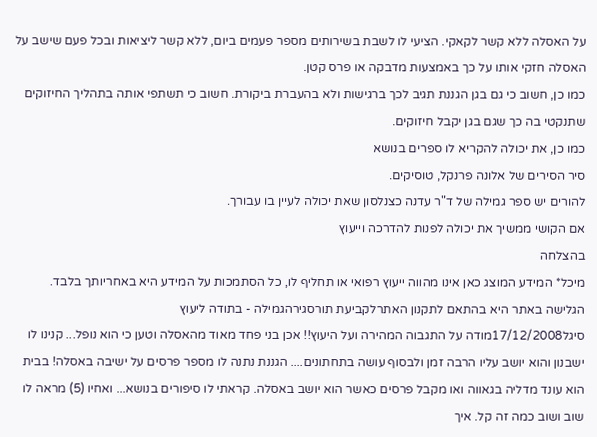על האסלה ללא קשר לקאקי. הציעי לו לשבת בשירותים מספר פעמים ביום, ללא קשר ליציאות ובכל פעם שישב על האסלה חזקי אותו על כך באמצעות מדבקה או פרס קטן.
כמו כן, חשוב כי גם בגן הגננת תגיב לכך ברגישות ולא בהעברת ביקורת. חשוב כי תשתפי אותה בתהליך החיזוקים שתנקטי בה כך שגם בגן יקבל חיזוקים.
כמו כן, את יכולה להקריא לו ספרים בנושא
סיר הסירים של אלונה פרנקל, טוסיקים.
להורים יש ספר גמילה של ד"ר עדנה כצנלסון שאת יכולה לעיין בו עבורך.
אם הקושי ממשיך את יכולה לפנות להדרכה וייעוץ
בהצלחה
מיכל* המידע המוצג כאן אינו מהווה ייעוץ רפואי או תחליף לו, כל הסתמכות על המידע היא באחריותך בלבד. הגלישה באתר היא בהתאם לתקנון האתרלקביעת תורסגירהגמילה - בתודה ליעוץ
סיגל17/12/2008מודה על התגבוה המהירה ועל היעוץ!! אכן בני פחד מאוד מהאסלה וטען כי הוא נופל... קנינו לו ישבנון והוא יושב עליו הרבה זמן ולבסוף עושה בתחתונים.... הגננת נתנה לו מספר פרסים על ישיבה באסלה! בבית הוא עונד מדליה בגאווה ואו מקבל פרסים כאשר הוא יושב באסלה. קראתי לו סיפורים בנושא... ואחיו (5) מראה לו שוב ושוב כמה זה קל. איך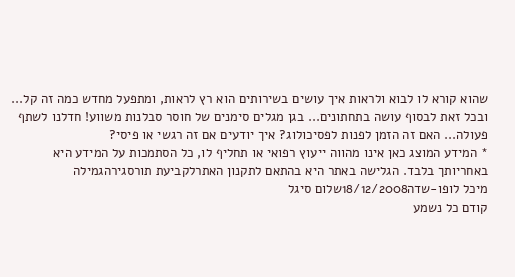שהוא קורא לו לבוא ולראות איך עושים בשירותים הוא רץ לראות, ומתפעל מחדש כמה זה קל... ובכל זאת לבסוף עושה בתחתונים... בגן מגלים סימנים של חוסר סבלנות משווע! חדלנו לשתף פעולה... האם זה הזמן לפנות לפסיכולוג? איך יודעים אם זה רגשי או פיסי?
* המידע המוצג כאן אינו מהווה ייעוץ רפואי או תחליף לו, כל הסתמכות על המידע היא באחריותך בלבד. הגלישה באתר היא בהתאם לתקנון האתרלקביעת תורסגירהגמילה
מיכל לופו-שדה18/12/2008שלום סיגל
קודם כל נשמע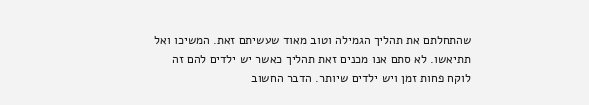שהתחלתם את תהליך הגמילה וטוב מאוד שעשיתם זאת. המשיכו ואל תתיאשו. לא סתם אנו מכנים זאת תהליך כאשר יש ילדים להם זה לוקח פחות זמן ויש ילדים שיותר. הדבר החשוב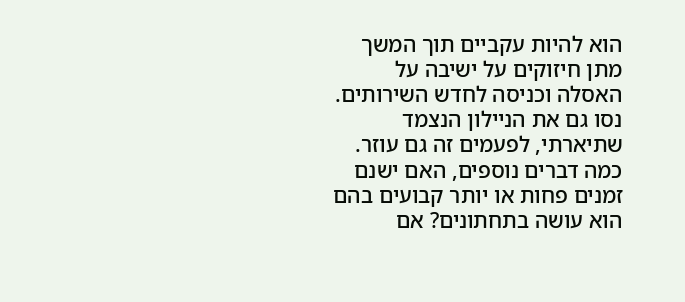הוא להיות עקביים תוך המשך מתן חיזוקים על ישיבה על האסלה וכניסה לחדש השירותים. נסו גם את הניילון הנצמד שתיארתי, לפעמים זה גם עוזר.
כמה דברים נוספים, האם ישנם זמנים פחות או יותר קבועים בהם הוא עושה בתחתונים? אם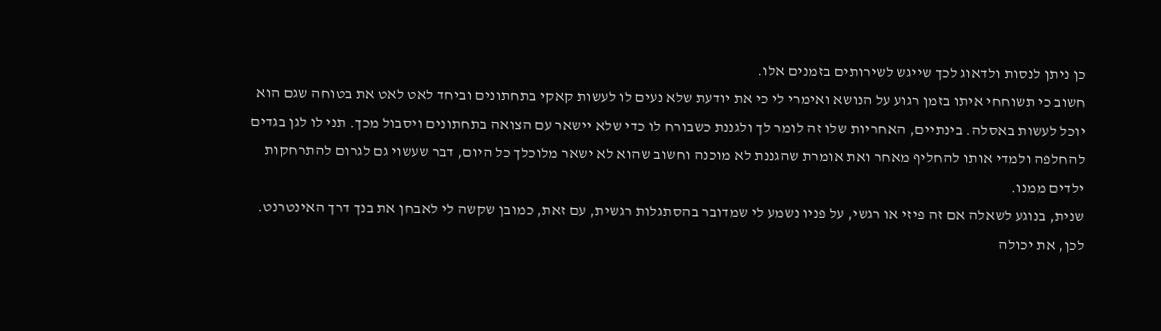כן ניתן לנסות ולדאוג לכך שייגש לשירותים בזמנים אלו.
חשוב כי תשוחחי איתו בזמן רגוע על הנושא ואימרי לי כי את יודעת שלא נעים לו לעשות קאקי בתחתונים וביחד לאט לאט את בטוחה שגם הוא יוכל לעשות באסלה. בינתיים, האחריות שלו זה לומר לך ולגננת כשבורח לו כדי שלא יישאר עם הצואה בתחתונים ויסבול מכך. תני לו לגן בגדים להחלפה ולמדי אותו להחליף מאחר ואת אומרת שהגננת לא מוכנה וחשוב שהוא לא ישאר מלוכלך כל היום, דבר שעשוי גם לגרום להתרחקות ילדים ממנו.
שנית, בנוגע לשאלה אם זה פיזי או רגשי, על פניו נשמע לי שמדובר בהסתגלות רגשית, עם זאת, כמובן שקשה לי לאבחן את בנך דרך האינטרנט. לכן, את יכולה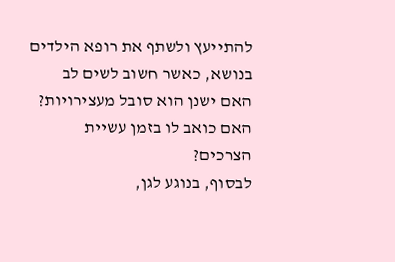להתייעץ ולשתף את רופא הילדים בנושא, כאשר חשוב לשים לב האם ישנן הוא סובל מעצירויות? האם כואב לו בזמן עשיית הצרכים?
לבסוף, בנוגע לגן,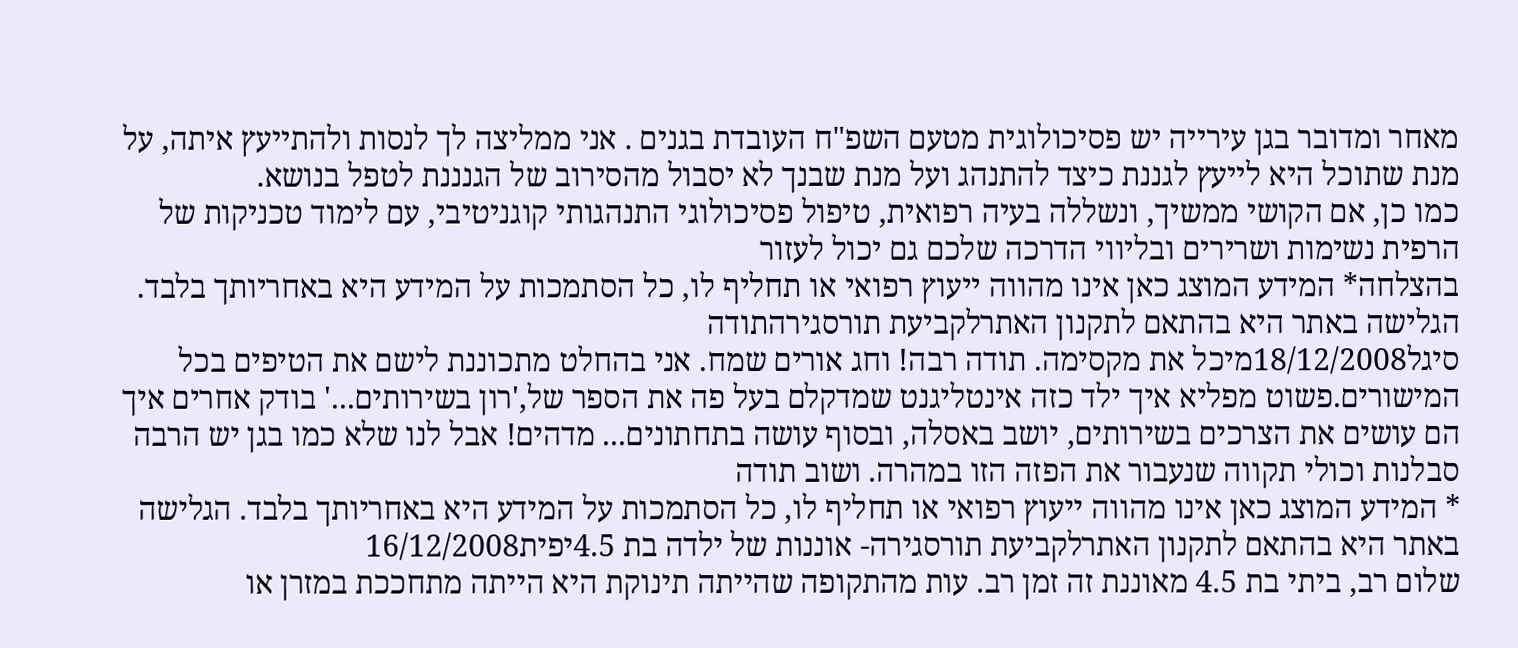מאחר ומדובר בגן עירייה יש פסיכולוגית מטעם השפ"ח העובדת בגנים . אני ממליצה לך לנסות ולהתייעץ איתה, על מנת שתוכל היא לייעץ לגננת כיצד להתנהג ועל מנת שבנך לא יסבול מהסירוב של הגנננת לטפל בנושא.
כמו כן, אם הקושי ממשיך, ונשללה בעיה רפואית, טיפול פסיכולוגי התנהגותי קוגניטיבי, עם לימוד טכניקות של הרפית נשימות ושרירים ובליווי הדרכה שלכם גם יכול לעזור
בהצלחה* המידע המוצג כאן אינו מהווה ייעוץ רפואי או תחליף לו, כל הסתמכות על המידע היא באחריותך בלבד. הגלישה באתר היא בהתאם לתקנון האתרלקביעת תורסגירהתודה
סיגל18/12/2008מיכל את מקסימה. תודה רבה! וחג אורים שמח. אני בהחלט מתכוננת לישם את הטיפים בכל המישורים.פשוט מפליא איך ילד כזה אינטליגנט שמדקלם בעל פה את הספר של,'רון בשירותים...' בודק אחרים איך הם עושים את הצרכים בשירותים, יושב באסלה, ובסוף עושה בתחתונים... מדהים! אבל לנו שלא כמו בגן יש הרבה סבלנות וכולי תקווה שנעבור את הפזה הזו במהרה. ושוב תודה
* המידע המוצג כאן אינו מהווה ייעוץ רפואי או תחליף לו, כל הסתמכות על המידע היא באחריותך בלבד. הגלישה באתר היא בהתאם לתקנון האתרלקביעת תורסגירה- אוננות של ילדה בת 4.5יפית16/12/2008
שלום רב, ביתי בת 4.5 מאוננת זה זמן רב. עות מהתקופה שהייתה תינוקת היא הייתה מתחככת במזרן או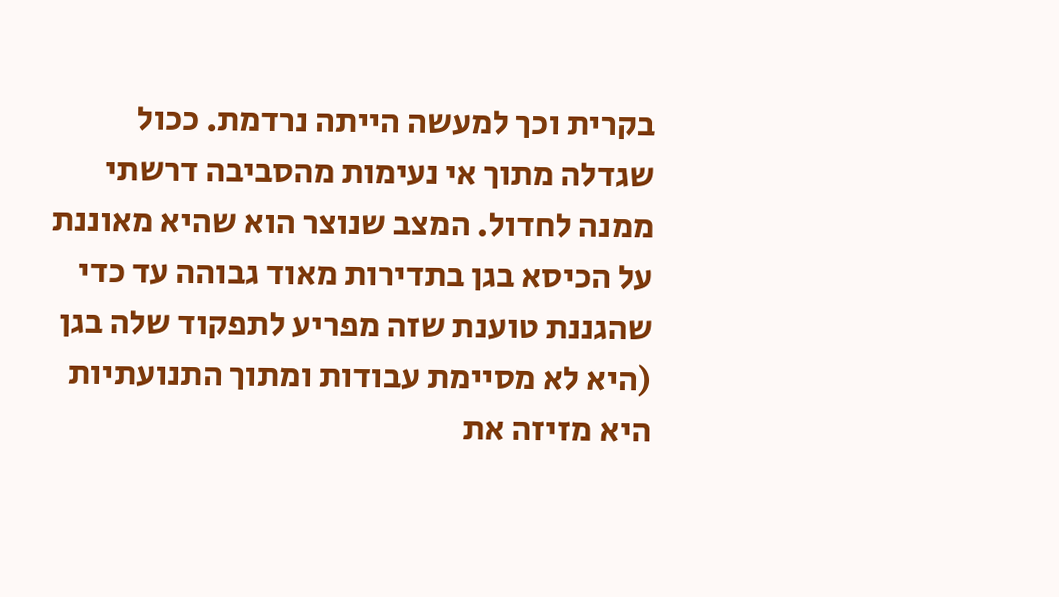בקרית וכך למעשה הייתה נרדמת. ככול שגדלה מתוך אי נעימות מהסביבה דרשתי ממנה לחדול. המצב שנוצר הוא שהיא מאוננת על הכיסא בגן בתדירות מאוד גבוהה עד כדי שהגננת טוענת שזה מפריע לתפקוד שלה בגן (היא לא מסיימת עבודות ומתוך התנועתיות היא מזיזה את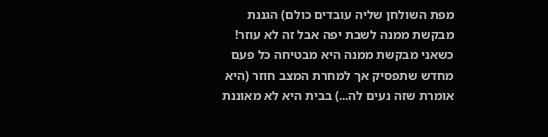מפת השולחן שליה עובדים כולם) הגננת מבקשת ממנה לשבת יפה אבל זה לא עוזר! כשאני מבקשת ממנה היא מבטיחה כל פעם מחדש שתפסיק אך למחרת המצב חוזר (היא אומרת שזה נעים לה...) בבית היא לא מאוננת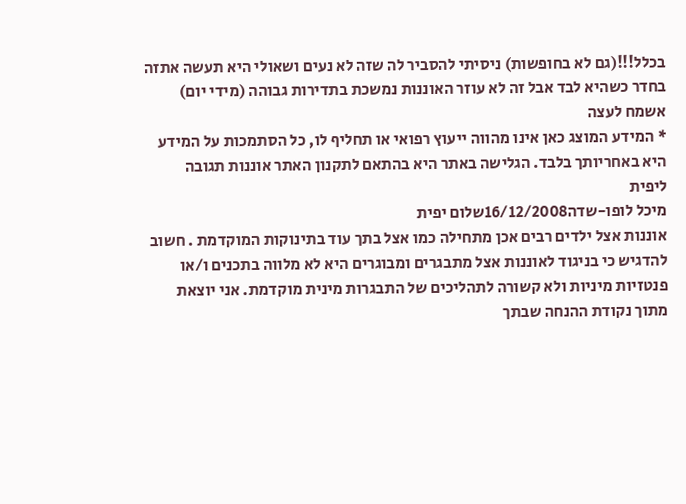בכלל!!!(גם לא בחופשות) ניסיתי להסביר לה שזה לא נעים ושאולי היא תעשה אתזה בחדר כשהיא לבד אבל זה לא עוזר האוננות נמשכת בתדירות גבוהה (מידי יום) אשמח לעצה
* המידע המוצג כאן אינו מהווה ייעוץ רפואי או תחליף לו, כל הסתמכות על המידע היא באחריותך בלבד. הגלישה באתר היא בהתאם לתקנון האתר אוננות תגובה ליפית
מיכל לופו-שדה16/12/2008שלום יפית
אוננות אצל ילדים רבים אכן מתחילה כמו אצל בתך עוד בתינוקות המוקדמת . חשוב להדגיש כי בניגוד לאוננות אצל מתבגרים ומבוגרים היא לא מלווה בתכנים ו/או פנטזיות מיניות ולא קשורה לתהליכים של התבגרות מינית מוקדמת. אני יוצאת מתוך נקודת ההנחה שבתך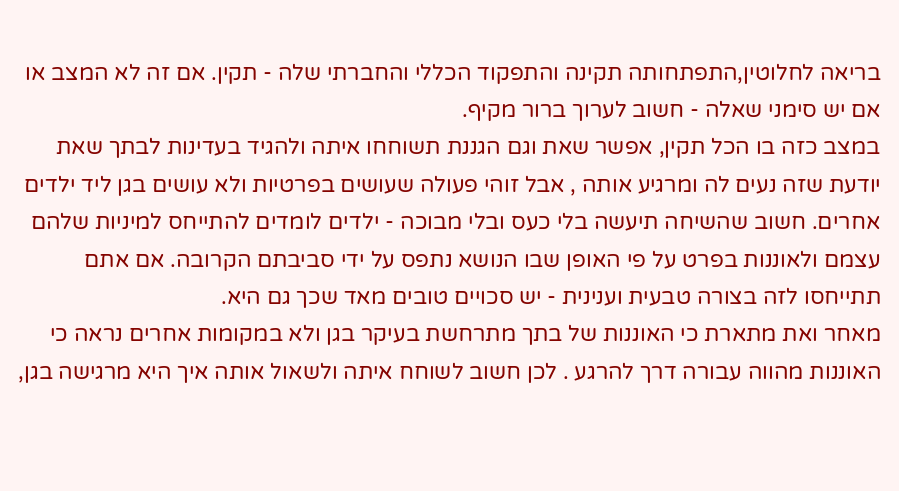בריאה לחלוטין,התפתחותה תקינה והתפקוד הכללי והחברתי שלה - תקין. אם זה לא המצב או אם יש סימני שאלה - חשוב לערוך ברור מקיף.
במצב כזה בו הכל תקין, אפשר שאת וגם הגננת תשוחחו איתה ולהגיד בעדינות לבתך שאת יודעת שזה נעים לה ומרגיע אותה , אבל זוהי פעולה שעושים בפרטיות ולא עושים בגן ליד ילדים אחרים. חשוב שהשיחה תיעשה בלי כעס ובלי מבוכה - ילדים לומדים להתייחס למיניות שלהם עצמם ולאוננות בפרט על פי האופן שבו הנושא נתפס על ידי סביבתם הקרובה. אם אתם תתייחסו לזה בצורה טבעית וענינית - יש סכויים טובים מאד שכך גם היא.
מאחר ואת מתארת כי האוננות של בתך מתרחשת בעיקר בגן ולא במקומות אחרים נראה כי האוננות מהווה עבורה דרך להרגע . לכן חשוב לשוחח איתה ולשאול אותה איך היא מרגישה בגן,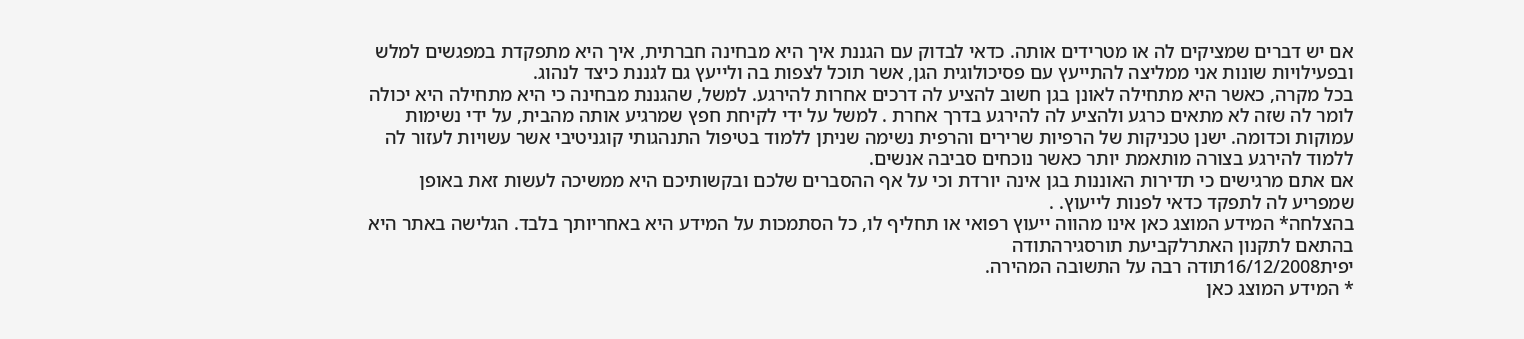אם יש דברים שמציקים לה או מטרידים אותה. כדאי לבדוק עם הגננת איך היא מבחינה חברתית, איך היא מתפקדת במפגשים למלש ובפעילויות שונות אני ממליצה להתייעץ עם פסיכולוגית הגן, אשר תוכל לצפות בה ולייעץ גם לגננת כיצד לנהוג.
בכל מקרה, כאשר היא מתחילה לאונן בגן חשוב להציע לה דרכים אחרות להירגע. למשל, שהגננת מבחינה כי היא מתחילה היא יכולה לומר לה שזה לא מתאים כרגע ולהציע לה להירגע בדרך אחרת . למשל על ידי לקיחת חפץ שמרגיע אותה מהבית, על ידי נשימות עמוקות וכדומה. ישנן טכניקות של הרפיות שרירים והרפית נשימה שניתן ללמוד בטיפול התנהגותי קוגניטיבי אשר עשויות לעזור לה ללמוד להירגע בצורה מותאמת יותר כאשר נוכחים סביבה אנשים.
אם אתם מרגישים כי תדירות האוננות בגן אינה יורדת וכי על אף ההסברים שלכם ובקשותיכם היא ממשיכה לעשות זאת באופן שמפריע לה לתפקד כדאי לפנות לייעוץ. .
בהצלחה* המידע המוצג כאן אינו מהווה ייעוץ רפואי או תחליף לו, כל הסתמכות על המידע היא באחריותך בלבד. הגלישה באתר היא בהתאם לתקנון האתרלקביעת תורסגירהתודה
יפית16/12/2008תודה רבה על התשובה המהירה.
* המידע המוצג כאן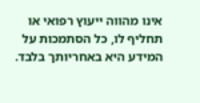אינו מהווה ייעוץ רפואי או תחליף לו, כל הסתמכות על המידע היא באחריותך בלבד.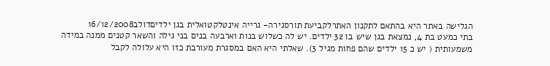הגלישה באתר היא בהתאם לתקנון האתרלקביעת תורסגירה- גרייה אינטלקטואלית בגן ילדיםדולב16/12/2008
בתי כמעט בת 4, נמצאת בגן שיש בו 32 ילדים. יש לה כשלוש בנות וארבעה בנים בני גילה והשאר קטנים ממנה במידה משמעותית ( יש כ 15 ילדים שהם פחות מגיל 3). שאלתי היא האם במסגרת מעורבת כזו היא עלולה לקבל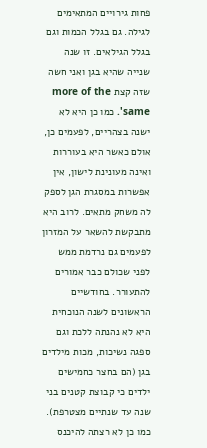פחות גירויים המתאימים לגילה. גם בגלל הכמות וגם בגלל הגילאים. זו שנה שנייה שהיא בגן ואני חשה שזה קצת more of the same'. כמו כן היא לא ישנה בצהריים, לפעמים כן, אולם כאשר היא בעוררות ואינה מעונינת לישון, אין אפשרות במסגרת הגן לספק לה משחק מתאים. לרוב היא מתבקשת להשאר על המזרון לפעמים גם נרדמת ממש לפני שכולם כבר אמורים להתעורר. בחודשיים הראשונים לשנה הנוכחית היא לא נהנתה ללכת וגם ספגה נשיכות, מכות מילדים בגן (הם בחצר כחמישים ילדים כי קבוצת קטנים בני שנה עד שנתיים מצטרפת). כמו כן לא רצתה להיכנס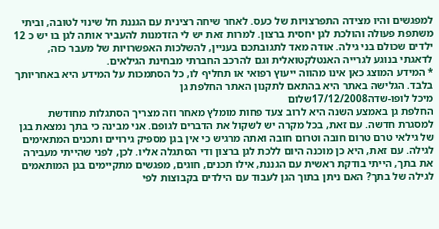למפגשים והיו מצידה התפרצויות של כעס. לאחר שיחה רצינית עם הגננת חל שינוי לטובה, וביתי משתפת פעולה והולכת לגן יחסית ברצון. למרות זאת יש לי הזדמנות להעביר אותה לגן בו יש כ 12 ילדים שכולם בני גילה. אודה מאד לתגובתכם בעניין, להשלכות האפשרויות של מעבר כזה, לדאגתי בנוגע לגרייה האנטלקטואלית וגם להרכב החברתי מבחינת הגילאים.
* המידע המוצג כאן אינו מהווה ייעוץ רפואי או תחליף לו, כל הסתמכות על המידע היא באחריותך בלבד. הגלישה באתר היא בהתאם לתקנון האתר החלפת גן
מיכל לופו-שדה17/12/2008שלום
החלפת גן באמצע השנה היא לרוב צעד פחות מומלץ מאחר וזה מצריך הסתגלות מחודשת למסגרת חדשה. עם זאת, בכל מקרה יש לשקול את הדברים לגופם. אני מבינה כי בתך נמצאת בגן של גילאי טרם טרום חובה וטרום חובה ואתה מרגיש כי אין בגן מספיק גירויים ותכנים המתאימים לגילה. עם זאת, היא כן מוכנה היום ללכת לגן ברצון ודי הסתגלה אליו. לכן, לפני שהייתי מעבירה את בתך, הייתי בודקת ראשית עם הגננת, אילו תכנים, חוגים, מפגשים מתקיימים בגן המותאמים לגילה של בתך? האם ניתן בתוך הגן לעבוד עם הילדים בקבוצות לפי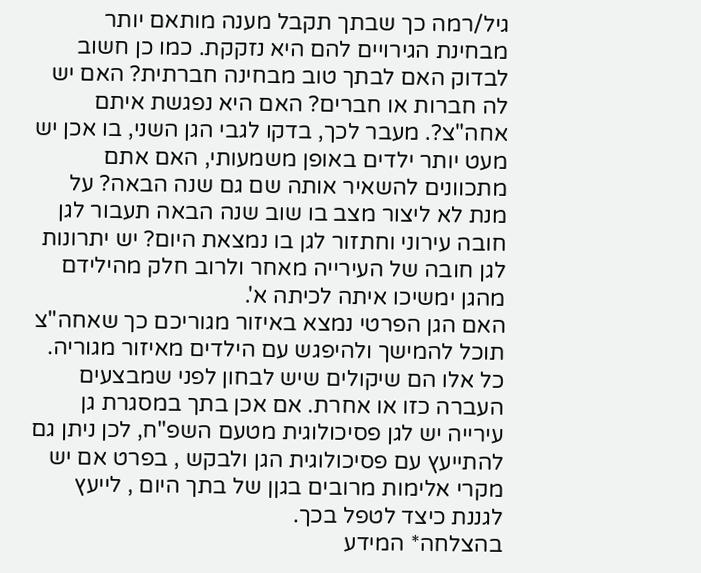גיל/רמה כך שבתך תקבל מענה מותאם יותר מבחינת הגירויים להם היא נזקקת. כמו כן חשוב לבדוק האם לבתך טוב מבחינה חברתית? האם יש לה חברות או חברים? האם היא נפגשת איתם אחה"צ?. מעבר לכך, בדקו לגבי הגן השני, בו אכן יש מעט יותר ילדים באופן משמעותי, האם אתם מתכוונים להשאיר אותה שם גם שנה הבאה? על מנת לא ליצור מצב בו שוב שנה הבאה תעבור לגן חובה עירוני וחתזור לגן בו נמצאת היום? יש יתרונות לגן חובה של העירייה מאחר ולרוב חלק מהילידם מהגן ימשיכו איתה לכיתה א'.
האם הגן הפרטי נמצא באיזור מגוריכם כך שאחה"צ תוכל להמישך ולהיפגש עם הילדים מאיזור מגוריה.
כל אלו הם שיקולים שיש לבחון לפני שמבצעים העברה כזו או אחרת. אם אכן בתך במסגרת גן עירייה יש לגן פסיכולוגית מטעם השפ"ח, לכן ניתן גם להתייעץ עם פסיכולוגית הגן ולבקש , בפרט אם יש מקרי אלימות מרובים בגןן של בתך היום , לייעץ לגננת כיצד לטפל בכך.
בהצלחה* המידע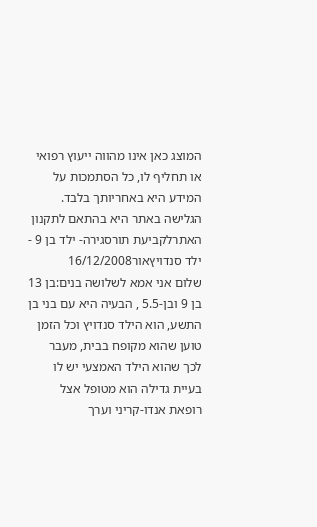המוצג כאן אינו מהווה ייעוץ רפואי או תחליף לו, כל הסתמכות על המידע היא באחריותך בלבד. הגלישה באתר היא בהתאם לתקנון האתרלקביעת תורסגירה- ילד בן 9 - ילד סנדויץאור16/12/2008
שלום אני אמא לשלושה בנים:בן 13 בן 9 ובן-5.5 , הבעיה היא עם בני בן התשע, הוא הילד סנדויץ וכל הזמן טוען שהוא מקופח בבית, מעבר לכך שהוא הילד האמצעי יש לו בעיית גדילה הוא מטופל אצל רופאת אנדו-קריני וערך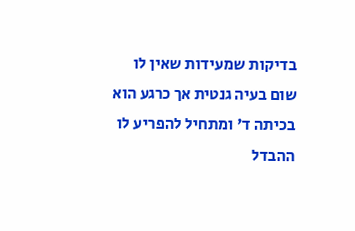בדיקות שמעידות שאין לו שום בעיה גנטית אך כרגע הוא בכיתה ד' ומתחיל להפריע לו ההבדל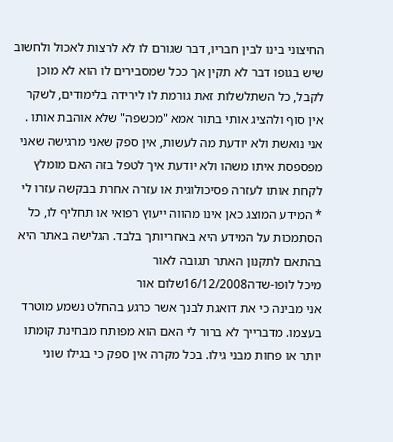החיצוני בינו לבין חבריו, דבר שגורם לו לא לרצות לאכול ולחשוב שיש בגופו דבר לא תקין אך ככל שמסבירים לו הוא לא מוכן לקבל, כל השתלשלות זאת גורמת לו לירידה בלימודים, לשקר אין סוף ולהציג אותי בתור אמא "מכשפה" שלא אוהבת אותו . אני נואשת ולא יודעת מה לעשות, אין ספק שאני מרגישה שאני מפספסת איתו משהו ולא יודעת איך לטפל בזה האם מומלץ לקחת אותו לעזרה פסיכולוגית או עזרה אחרת בבקשה עזרו לי
* המידע המוצג כאן אינו מהווה ייעוץ רפואי או תחליף לו, כל הסתמכות על המידע היא באחריותך בלבד. הגלישה באתר היא בהתאם לתקנון האתר תגובה לאור
מיכל לופו-שדה16/12/2008שלום אור
אני מבינה כי את דואגת לבנך אשר כרגע בהחלט נשמע מוטרד בעצמו. מדברייך לא ברור לי האם הוא מפותח מבחינת קומתו יותר או פחות מבני גילו. בכל מקרה אין ספק כי בגילו שוני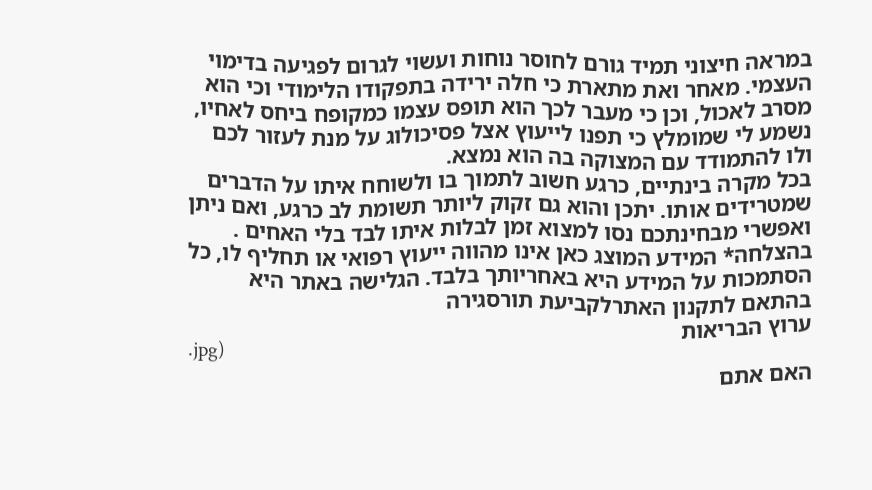במראה חיצוני תמיד גורם לחוסר נוחות ועשוי לגרום לפגיעה בדימוי העצמי. מאחר ואת מתארת כי חלה ירידה בתפקודו הלימודי וכי הוא מסרב לאכול, וכן כי מעבר לכך הוא תופס עצמו כמקופח ביחס לאחיו, נשמע לי שמומלץ כי תפנו לייעוץ אצל פסיכולוג על מנת לעזור לכם ולו להתמודד עם המצוקה בה הוא נמצא.
בכל מקרה בינתיים, כרגע חשוב לתמוך בו ולשוחח איתו על הדברים שמטרידים אותו. יתכן והוא גם זקוק ליותר תשומת לב כרגע, ואם ניתן ואפשרי מבחינתכם נסו למצוא זמן לבלות איתו לבד בלי האחים .
בהצלחה* המידע המוצג כאן אינו מהווה ייעוץ רפואי או תחליף לו, כל הסתמכות על המידע היא באחריותך בלבד. הגלישה באתר היא בהתאם לתקנון האתרלקביעת תורסגירה
ערוץ הבריאות
.jpg)
האם אתם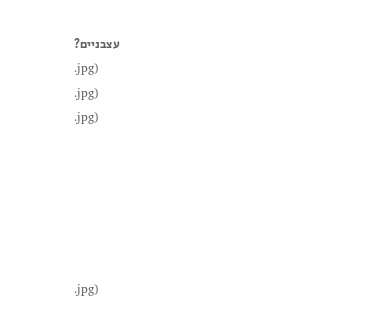עצבניים?
.jpg)
.jpg)
.jpg)






.jpg)